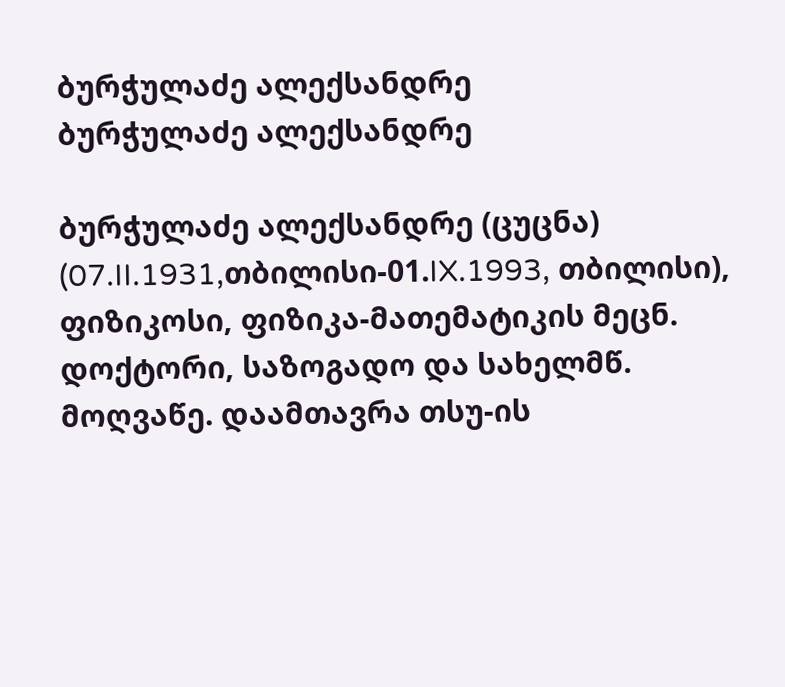ბურჭულაძე ალექსანდრე
ბურჭულაძე ალექსანდრე

ბურჭულაძე ალექსანდრე (ცუცნა) (07.II.1931,თბილისი-01.IX.1993, თბილისი), ფიზიკოსი, ფიზიკა-მათემატიკის მეცნ. დოქტორი, საზოგადო და სახელმწ. მოღვაწე. დაამთავრა თსუ-ის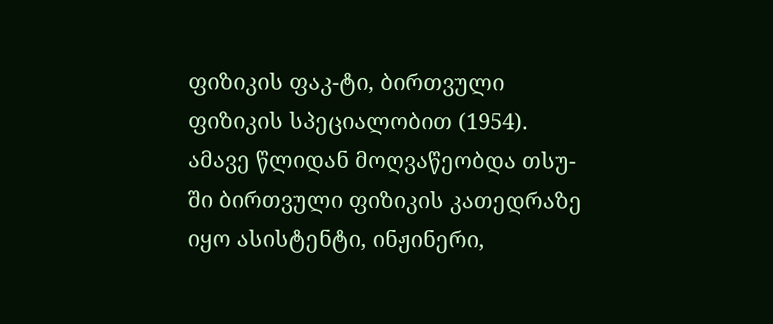ფიზიკის ფაკ-ტი, ბირთვული ფიზიკის სპეციალობით (1954). ამავე წლიდან მოღვაწეობდა თსუ-ში ბირთვული ფიზიკის კათედრაზე იყო ასისტენტი, ინჟინერი,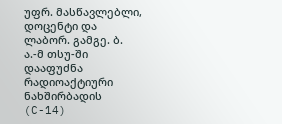უფრ. მასწავლებლი, დოცენტი და ლაბორ. გამგე. ბ. ა.-მ თსუ-ში დააფუძნა რადიოაქტიური ნახშირბადის (C-14)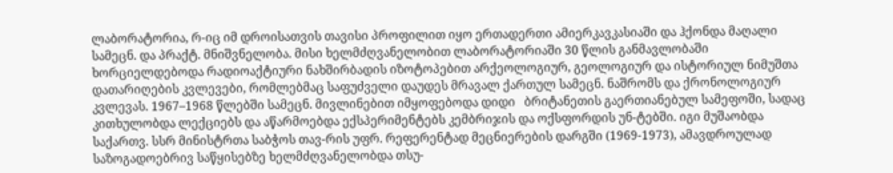ლაბორატორია, რ-იც იმ დროისათვის თავისი პროფილით იყო ერთადერთი ამიერკავკასიაში და ჰქონდა მაღალი სამეცნ. და პრაქტ. მნიშვნელობა. მისი ხელმძღვანელობით ლაბორატორიაში 30 წლის განმავლობაში ხორციელდებოდა რადიოაქტიური ნახშირბადის იზოტოპებით არქეოლოგიურ, გეოლოგიურ და ისტორიულ ნიმუშთა დათარიღების კვლევები, რომლებმაც საფუძველი დაუდეს მრავალ ქართულ სამეცნ. ნაშრომს და ქრონოლოგიურ კვლევას. 1967–1968 წლებში სამეცნ. მივლინებით იმყოფებოდა დიდი   ბრიტანეთის გაერთიანებულ სამეფოში, სადაც კითხულობდა ლექციებს და აწარმოებდა ექსპერიმენტებს კემბრიჯის და ოქსფორდის უნ-ტებში. იგი მუშაობდა საქართვ. სსრ მინისტრთა საბჭოს თავ-რის უფრ. რეფერენტად მეცნიერების დარგში (1969-1973), ამავდროულად საზოგადოებრივ საწყისებზე ხელმძღვანელობდა თსუ-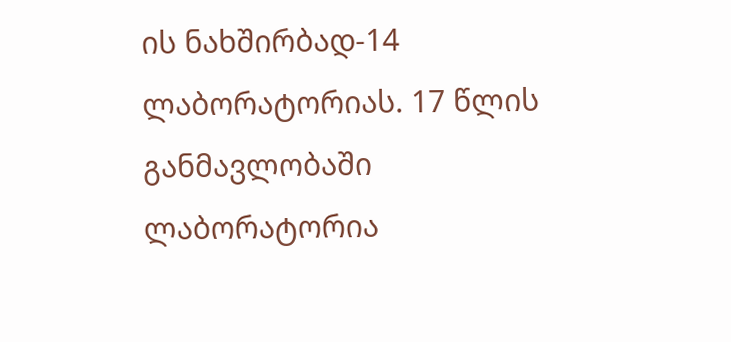ის ნახშირბად-14 ლაბორატორიას. 17 წლის განმავლობაში ლაბორატორია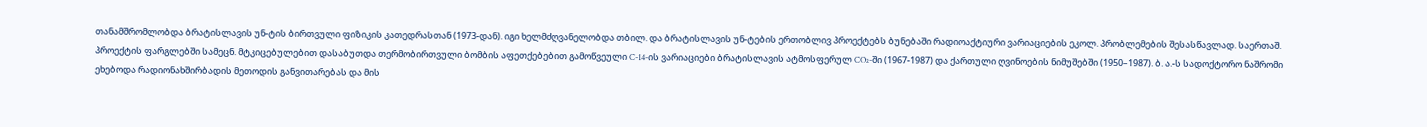თანამშრომლობდა ბრატისლავის უნ-ტის ბირთვული ფიზიკის კათედრასთან (1973-დან). იგი ხელმძღვანელობდა თბილ. და ბრატისლავის უნ-ტების ერთობლივ პროექტებს ბუნებაში რადიოაქტიური ვარიაციების ეკოლ. პრობლემების შესასწავლად. საერთაშ. პროექტის ფარგლებში სამეცნ. მტკიცებულებით დასაბუთდა თერმობირთვული ბომბის აფეთქებებით გამოწვეული C-14-ის ვარიაციები ბრატისლავის ატმოსფერულ CO₂-ში (1967-1987) და ქართული ღვინოების ნიმუშებში (1950–1987). ბ. ა.-ს სადოქტორო ნაშრომი ეხებოდა რადიონახშირბადის მეთოდის განვითარებას და მის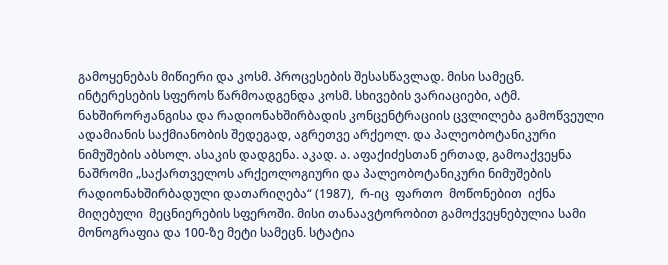გამოყენებას მიწიერი და კოსმ. პროცესების შესასწავლად. მისი სამეცნ. ინტერესების სფეროს წარმოადგენდა კოსმ. სხივების ვარიაციები, ატმ. ნახშირორჟანგისა და რადიონახშირბადის კონცენტრაციის ცვლილება გამოწვეული ადამიანის საქმიანობის შედეგად, აგრეთვე არქეოლ. და პალეობოტანიკური ნიმუშების აბსოლ. ასაკის დადგენა. აკად. ა. აფაქიძესთან ერთად, გამოაქვეყნა ნაშრომი „საქართველოს არქეოლოგიური და პალეობოტანიკური ნიმუშების რადიონახშირბადული დათარიღება“ (1987),  რ-იც  ფართო  მოწონებით  იქნა  მიღებული  მეცნიერების სფეროში. მისი თანაავტორობით გამოქვეყნებულია სამი მონოგრაფია და 100-ზე მეტი სამეცნ. სტატია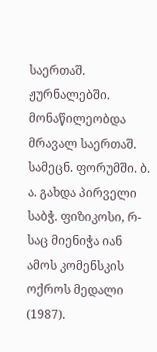საერთაშ. ჟურნალებში. მონაწილეობდა მრავალ საერთაშ. სამეცნ. ფორუმში. ბ. ა. გახდა პირველი საბჭ. ფიზიკოსი, რ-საც მიენიჭა იან ამოს კომენსკის ოქროს მედალი (1987).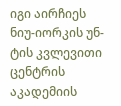იგი აირჩიეს ნიუ-იორკის უნ-ტის კვლევითი ცენტრის აკადემიის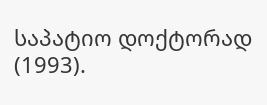საპატიო დოქტორად (1993).